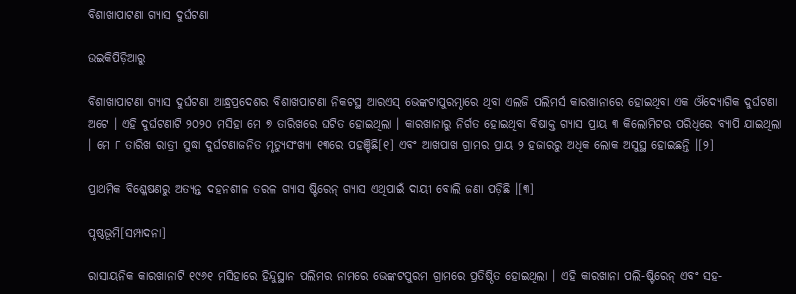ବିଶାଖାପାଟଣା ଗ୍ୟାସ ଦୁର୍ଘଟଣା

ଉଇକିପିଡ଼ିଆ‌ରୁ

ବିଶାଖାପାଟଣା ଗ୍ୟାସ ଦୁର୍ଘଟଣା ଆନ୍ଧ୍ରପ୍ରଦେଶର ବିଶାଖପାଟଣା ନିକଟସ୍ଥ ଆରଏସ୍ ଭେଙ୍କଟାପୁରମ୍ଠାରେ ଥିବା ଏଲଜି ପଲିମର୍ସ କାରଖାନାରେ ହୋଇଥିବା ଏକ ଔଦ୍ୟୋଗିକ ଦୁର୍ଘଟଣା ଅଟେ । ଏହି ଦୁର୍ଘଟଣାଟି ୨୦୨୦ ମସିହା ମେ ୭ ତାରିଖରେ ଘଟିତ ହୋଇଥିଲା । କାରଖାନାରୁ ନିର୍ଗତ ହୋଇଥିବା ବିଷାକ୍ତ ଗ୍ୟାସ ପ୍ରାୟ ୩ କିଲୋମିଟର ପରିଧିରେ ବ୍ୟାପି ଯାଇଥିଲା । ମେ ୮ ତାରିଖ ରାତ୍ରୀ ସୁଦ୍ଧା ଦୁର୍ଘଟଣାଜନିତ ମୃତ୍ୟୁସଂଖ୍ୟା ୧୩ରେ ପହଞ୍ଚିଛି[୧] ଏବଂ ଆଖପାଖ ଗ୍ରାମର ପ୍ରାୟ ୨ ହଜାରରୁ ଅଧିକ ଲୋକ ଅସୁସ୍ଥ ହୋଇଛନ୍ତି ।[୨]

ପ୍ରାଥମିକ ବିଶ୍ଳେଷଣରୁ ଅତ୍ୟନ୍ତ ଦହନଶୀଳ ତରଳ ଗ୍ୟାସ ଷ୍ଟିରେନ୍ ଗ୍ୟାସ ଏଥିପାଇଁ ଦାୟୀ ବୋଲି ଜଣା ପଡ଼ିଛି ।[୩]

ପୃଷ୍ଠଭୂମି[ସମ୍ପାଦନା]

ରାସାୟନିକ କାରଖାନାଟି ୧୯୬୧ ମସିହାରେ ହିନ୍ଦୁସ୍ଥାନ ପଲିମର ନାମରେ ଭେଙ୍କଟପୁରମ ଗ୍ରାମରେ ପ୍ରତିଷ୍ଠିତ ହୋଇଥିଲା । ଏହି କାରଖାନା ପଲି-ଷ୍ଟିରେନ୍ ଏବଂ ସହ-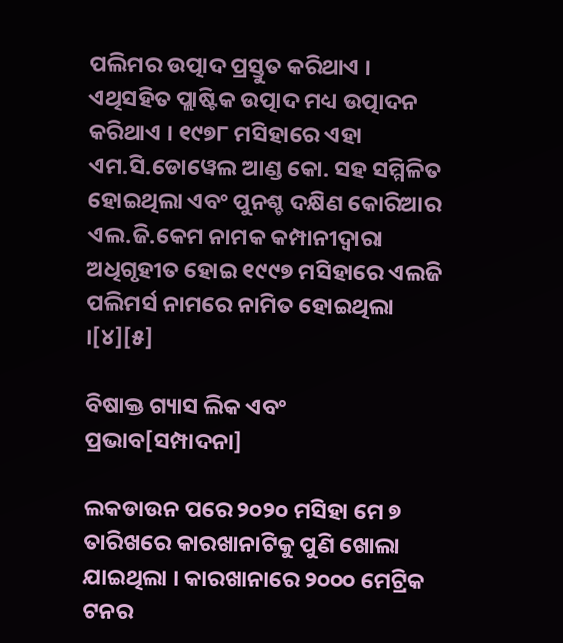ପଲିମର ଉତ୍ପାଦ ପ୍ରସ୍ତୁତ କରିଥାଏ । ଏଥିସହିତ ପ୍ଲାଷ୍ଟିକ ଉତ୍ପାଦ ମଧ୍ୟ ଉତ୍ପାଦନ କରିଥାଏ । ୧୯୭୮ ମସିହାରେ ଏହା ଏମ.ସି.ଡୋୱେଲ ଆଣ୍ଡ କୋ. ସହ ସମ୍ମିଳିତ ହୋଇଥିଲା ଏବଂ ପୁନଶ୍ଚ ଦକ୍ଷିଣ କୋରିଆର ଏଲ.ଜି.କେମ ନାମକ କମ୍ପାନୀଦ୍ୱାରା ଅଧିଗୃହୀତ ହୋଇ ୧୯୯୭ ମସିହାରେ ଏଲଜି ପଲିମର୍ସ ନାମରେ ନାମିତ ହୋଇଥିଲା ।[୪][୫]

ବିଷାକ୍ତ ଗ୍ୟାସ ଲିକ ଏବଂ ପ୍ରଭାବ[ସମ୍ପାଦନା]

ଲକଡାଉନ ପରେ ୨୦୨୦ ମସିହା ମେ ୭ ତାରିଖରେ କାରଖାନାଟିକୁ ପୁଣି ଖୋଲା ଯାଇଥିଲା । କାରଖାନାରେ ୨୦୦୦ ମେଟ୍ରିକ ଟନର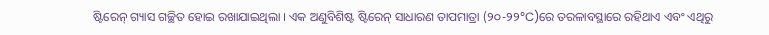ଷ୍ଟିରେନ୍ ଗ୍ୟାସ ଗଚ୍ଛିତ ହୋଇ ରଖାଯାଇଥିଲା । ଏକ ଅଣୁବିଶିଷ୍ଟ ଷ୍ଟିରେନ୍ ସାଧାରଣ ତାପମାତ୍ରା (୨୦-୨୨°C)ରେ ତରଳାବସ୍ଥାରେ ରହିଥାଏ ଏବଂ ଏଥିରୁ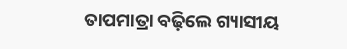ତାପମାତ୍ରା ବଢ଼ିଲେ ଗ୍ୟାସୀୟ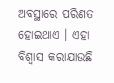ଅବସ୍ଥାରେ ପରିଣତ ହୋଇଥାଏ । ଏହା ବିଶ୍ୱାସ କରାଯାଉଛି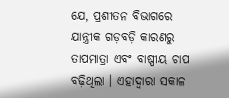ଯେ, ପ୍ରଶୀତନ ବିଭାଗରେ ଯାନ୍ତ୍ରୀକ ଗଡ଼ବଡ଼ି କାରଣରୁ ତାପମାତ୍ରା ଏବଂ ବାଷ୍ପୀୟ ଚାପ ବଢ଼ିଥିଲା । ଏହାଦ୍ୱାରା ସକାଳ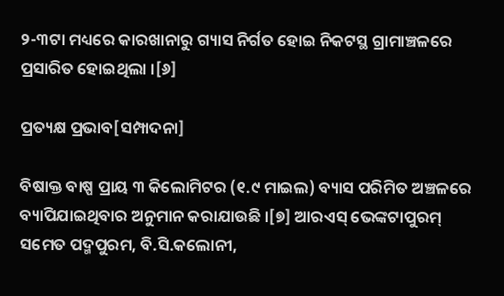୨-୩ଟା ମଧ୍ୟରେ କାରଖାନାରୁ ଗ୍ୟାସ ନିର୍ଗତ ହୋଇ ନିକଟସ୍ଥ ଗ୍ରାମାଞ୍ଚଳରେ ପ୍ରସାରିତ ହୋଇଥିଲା ।[୬]

ପ୍ରତ୍ୟକ୍ଷ ପ୍ରଭାବ[ସମ୍ପାଦନା]

ବିଷାକ୍ତ ବାଷ୍ପ ପ୍ରାୟ ୩ କିଲୋମିଟର (୧.୯ ମାଇଲ) ବ୍ୟାସ ପରିମିତ ଅଞ୍ଚଳରେ ବ୍ୟାପିଯାଇଥିବାର ଅନୁମାନ କରାଯାଉଛି ।[୭] ଆରଏସ୍ ଭେଙ୍କଟାପୁରମ୍ ସମେତ ପଦ୍ମପୁରମ, ବି.ସି.କଲୋନୀ,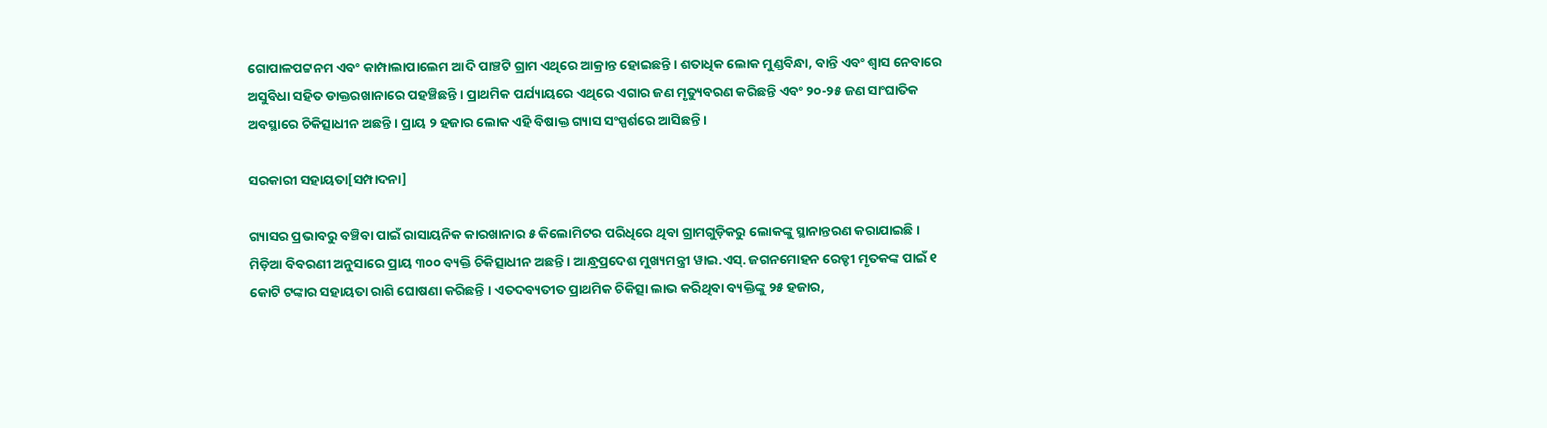ଗୋପାଳପଟ୍ଟନମ ଏବଂ କାମ୍ପାଲାପାଲେମ ଆଦି ପାଞ୍ଚଟି ଗ୍ରାମ ଏଥିରେ ଆକ୍ରାନ୍ତ ହୋଇଛନ୍ତି । ଶତାଧିକ ଲୋକ ମୁଣ୍ଡବିନ୍ଧା, ବାନ୍ତି ଏବଂ ଶ୍ୱାସ ନେବାରେ ଅସୁବିଧା ସହିତ ଡାକ୍ତରଖାନାରେ ପହଞ୍ଚିଛନ୍ତି । ପ୍ରାଥମିକ ପର୍ଯ୍ୟାୟରେ ଏଥିରେ ଏଗାର ଜଣ ମୃତ୍ୟୁବରଣ କରିଛନ୍ତି ଏବଂ ୨୦-୨୫ ଜଣ ସାଂଘାତିକ ଅବସ୍ଥାରେ ଚିକିତ୍ସାଧୀନ ଅଛନ୍ତି । ପ୍ରାୟ ୨ ହଜାର ଲୋକ ଏହି ବିଷାକ୍ତ ଗ୍ୟାସ ସଂସ୍ପର୍ଶରେ ଆସିଛନ୍ତି ।

ସରକାରୀ ସହାୟତା[ସମ୍ପାଦନା]

ଗ୍ୟାସର ପ୍ରଭାବରୁ ବଞ୍ଚିବା ପାଇଁ ରାସାୟନିକ କାରଖାନାର ୫ କିଲୋମିଟର ପରିଧିରେ ଥିବା ଗ୍ରାମଗୁଡ଼ିକରୁ ଲୋକଙ୍କୁ ସ୍ଥାନାନ୍ତରଣ କରାଯାଇଛି । ମିଡ଼ିଆ ବିବରଣୀ ଅନୁସାରେ ପ୍ରାୟ ୩୦୦ ବ୍ୟକ୍ତି ଚିକିତ୍ସାଧୀନ ଅଛନ୍ତି । ଆନ୍ଧ୍ରପ୍ରଦେଶ ମୁଖ୍ୟମନ୍ତ୍ରୀ ୱାଇ.ଏସ୍‌. ଜଗନମୋହନ ରେଡ୍ଡୀ ମୃତକଙ୍କ ପାଇଁ ୧ କୋଟି ଟଙ୍କାର ସହାୟତା ରାଶି ଘୋଷଣା କରିଛନ୍ତି । ଏତଦବ୍ୟତୀତ ପ୍ରାଥମିକ ଚିକିତ୍ସା ଲାଭ କରିଥିବା ବ୍ୟକ୍ତିଙ୍କୁ ୨୫ ହଜାର,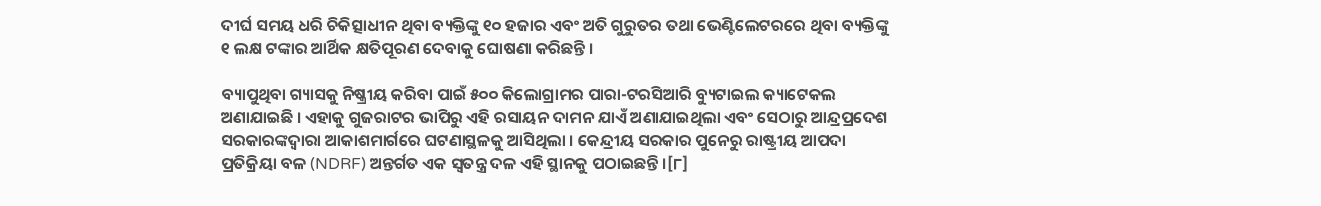ଦୀର୍ଘ ସମୟ ଧରି ଚିକିତ୍ସାଧୀନ ଥିବା ବ୍ୟକ୍ତିଙ୍କୁ ୧୦ ହଜାର ଏବଂ ଅତି ଗୁରୁତର ତଥା ଭେଣ୍ଟିଲେଟରରେ ଥିବା ବ୍ୟକ୍ତିଙ୍କୁ ୧ ଲକ୍ଷ ଟଙ୍କାର ଆର୍ଥିକ କ୍ଷତିପୂରଣ ଦେବାକୁ ଘୋଷଣା କରିଛନ୍ତି ।

ବ୍ୟାପୁଥିବା ଗ୍ୟାସକୁ ନିଷ୍କ୍ରୀୟ କରିବା ପାଇଁ ୫୦୦ କିଲୋଗ୍ରାମର ପାରା-ଟରସିଆରି ବ୍ୟୁଟାଇଲ କ୍ୟାଟେକଲ ଅଣାଯାଇଛି । ଏହାକୁ ଗୁଜରାଟର ଭାପିରୁ ଏହି ରସାୟନ ଦାମନ ଯାଏଁ ଅଣାଯାଇଥିଲା ଏବଂ ସେଠାରୁ ଆନ୍ଦ୍ରପ୍ରଦେଶ ସରକାରଙ୍କଦ୍ୱାରା ଆକାଶମାର୍ଗରେ ଘଟଣାସ୍ଥଳକୁ ଆସିଥିଲା । କେନ୍ଦ୍ରୀୟ ସରକାର ପୁନେରୁ ରାଷ୍ଟ୍ରୀୟ ଆପଦା ପ୍ରତିକ୍ରିୟା ବଳ (NDRF) ଅନ୍ତର୍ଗତ ଏକ ସ୍ୱତନ୍ତ୍ର ଦଳ ଏହି ସ୍ଥାନକୁ ପଠାଇଛନ୍ତି ।[୮]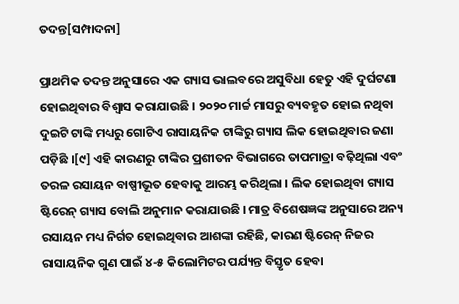ତଦନ୍ତ[ସମ୍ପାଦନା]

ପ୍ରାଥମିକ ତଦନ୍ତ ଅନୁସାରେ ଏକ ଗ୍ୟାସ ଭାଲବରେ ଅସୁବିଧା ହେତୁ ଏହି ଦୁର୍ଘଟଣା ହୋଇଥିବାର ବିଶ୍ୱାସ କରାଯାଉଛି । ୨୦୨୦ ମାର୍ଚ୍ଚ ମାସରୁ ବ୍ୟବହୃତ ହୋଇ ନଥିବା ଦୁଇଟି ଟାଙ୍କି ମଧ୍ୟରୁ ଗୋଟିଏ ରାସାୟନିକ ଟାଙ୍କିରୁ ଗ୍ୟାସ ଲିକ ହୋଇଥିବାର ଜଣା ପଡ଼ିଛି ।[୯] ଏହି କାରଣରୁ ଟାଙ୍କିର ପ୍ରଶୀତନ ବିଭାଗରେ ତାପମାତ୍ରା ବଢ଼ିଥିଲା ଏବଂ ତରଳ ରସାୟନ ବାଷ୍ପୀଭୂତ ହେବାକୁ ଆରମ୍ଭ କରିଥିଲା । ଲିକ ହୋଇଥିବା ଗ୍ୟାସ ଷ୍ଟିରେନ୍ ଗ୍ୟାସ ବୋଲି ଅନୁମାନ କରାଯାଉଛି । ମାତ୍ର ବିଶେଷଜ୍ଞଙ୍କ ଅନୁସାରେ ଅନ୍ୟ ରସାୟନ ମଧ୍ୟ ନିର୍ଗତ ହୋଇଥିବାର ଆଶଙ୍କା ରହିଛି, କାରଣ ଷ୍ଟିରେନ୍ ନିଜର ରାସାୟନିକ ଗୁଣ ପାଇଁ ୪-୫ କିଲୋମିଟର ପର୍ଯ୍ୟନ୍ତ ବିସ୍ତୃତ ହେବା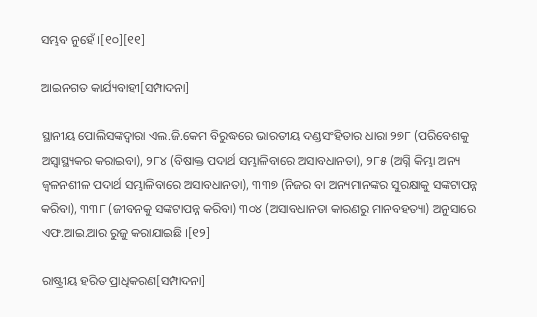ସମ୍ଭବ ନୁହେଁ ।[୧୦][୧୧]

ଆଇନଗତ କାର୍ଯ୍ୟବାହୀ[ସମ୍ପାଦନା]

ସ୍ଥାନୀୟ ପୋଲିସଙ୍କଦ୍ୱାରା ଏଲ.ଜି.କେମ ବିରୁଦ୍ଧରେ ଭାରତୀୟ ଦଣ୍ଡସଂହିତାର ଧାରା ୨୭୮ (ପରିବେଶକୁ ଅସ୍ୱାସ୍ଥ୍ୟକର କରାଇବା), ୨୮୪ (ବିଷାକ୍ତ ପଦାର୍ଥ ସମ୍ଭାଳିବାରେ ଅସାବଧାନତା), ୨୮୫ (ଅଗ୍ନି କିମ୍ଭା ଅନ୍ୟ ଜ୍ବଳନଶୀଳ ପଦାର୍ଥ ସମ୍ଭାଳିବାରେ ଅସାବଧାନତା), ୩୩୭ (ନିଜର ବା ଅନ୍ୟମାନଙ୍କର ସୁରକ୍ଷାକୁ ସଙ୍କଟାପନ୍ନ କରିବା), ୩୩୮ (ଜୀବନକୁ ସଙ୍କଟାପନ୍ନ କରିବା) ୩୦୪ (ଅସାବଧାନତା କାରଣରୁ ମାନବହତ୍ୟା) ଅନୁସାରେ ଏଫ.ଆଇ.ଆର ରୁଜୁ କରାଯାଇଛି ।[୧୨]

ରାଷ୍ଟ୍ରୀୟ ହରିତ ପ୍ରାଧିକରଣ[ସମ୍ପାଦନା]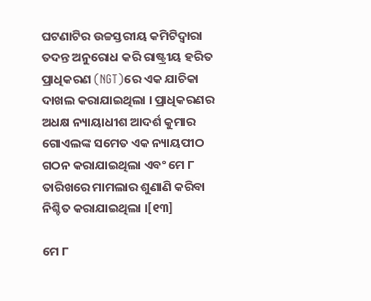ଘଟଣାଟିର ଉଚ୍ଚସ୍ତରୀୟ କମିଟିଦ୍ୱାରା ତଦନ୍ତ ଅନୁରୋଧ କରି ରାଷ୍ଟ୍ରୀୟ ହରିତ ପ୍ରାଧିକରଣ (NGT)ରେ ଏକ ଯାଚିକା ଦାଖଲ କରାଯାଇଥିଲା । ପ୍ରାଧିକରଣର ଅଧକ୍ଷ ନ୍ୟାୟାଧୀଶ ଆଦର୍ଶ କୁମାର ଗୋଏଲଙ୍କ ସମେତ ଏକ ନ୍ୟାୟପୀଠ ଗଠନ କରାଯାଇଥିଲା ଏବଂ ମେ ୮ ତାରିଖରେ ମାମଲାର ଶୁଣାଣି କରିବା ନିଶ୍ଚିତ କରାଯାଇଥିଲା ।[୧୩]

ମେ ୮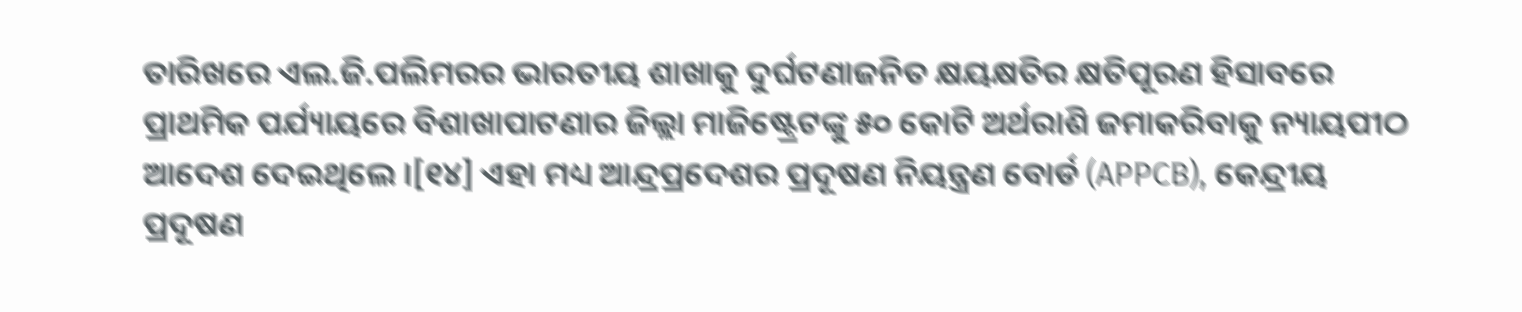ତାରିଖରେ ଏଲ.ଜି.ପଲିମରର ଭାରତୀୟ ଶାଖାକୁ ଦୁର୍ଘଟଣାଜନିତ କ୍ଷୟକ୍ଷତିର କ୍ଷତିପୂରଣ ହିସାବରେ ପ୍ରାଥମିକ ପର୍ଯ୍ୟାୟରେ ବିଶାଖାପାଟଣାର ଜିଲ୍ଲା ମାଜିଷ୍ଟ୍ରେଟଙ୍କୁ ୫୦ କୋଟି ଅର୍ଥରାଶି ଜମାକରିବାକୁ ନ୍ୟାୟପୀଠ ଆଦେଶ ଦେଇଥିଲେ ।[୧୪] ଏହା ମଧ୍ୟ ଆନ୍ଦ୍ରପ୍ରଦେଶର ପ୍ରଦୂଷଣ ନିୟନ୍ତ୍ରଣ ବୋର୍ଡ (APPCB), କେନ୍ଦ୍ରୀୟ ପ୍ରଦୂଷଣ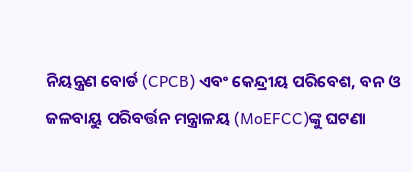ନିୟନ୍ତ୍ରଣ ବୋର୍ଡ (CPCB) ଏବଂ କେନ୍ଦ୍ରୀୟ ପରିବେଶ, ବନ ଓ ଜଳବାୟୁ ପରିବର୍ତ୍ତନ ମନ୍ତ୍ରାଳୟ (MoEFCC)ଙ୍କୁ ଘଟଣା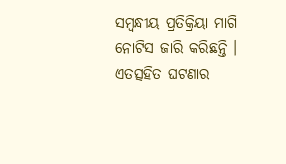ସମ୍ବନ୍ଧୀୟ ପ୍ରତିକ୍ରିୟା ମାଗି ନୋଟିସ ଜାରି କରିଛନ୍ତି । ଏତତ୍ସହିତ ଘଟଣାର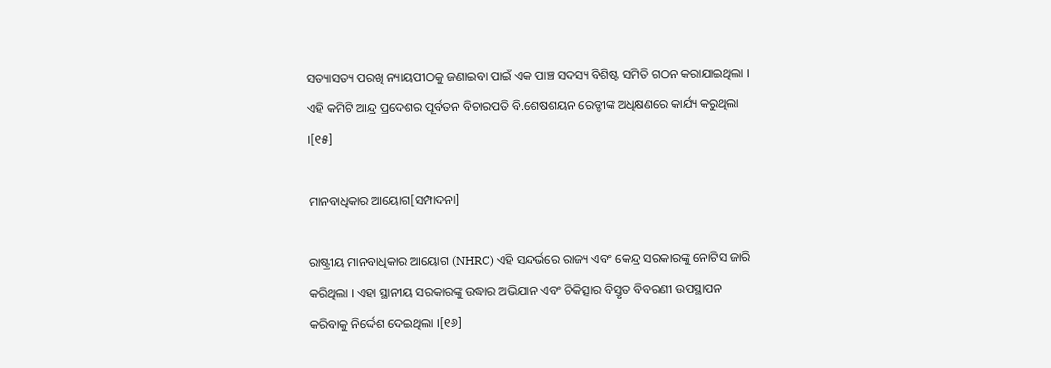ସତ୍ୟାସତ୍ୟ ପରଖି ନ୍ୟାୟପୀଠକୁ ଜଣାଇବା ପାଇଁ ଏକ ପାଞ୍ଚ ସଦସ୍ୟ ବିଶିଷ୍ଟ ସମିତି ଗଠନ କରାଯାଇଥିଲା । ଏହି କମିଟି ଆନ୍ଦ୍ର ପ୍ରଦେଶର ପୂର୍ବତନ ବିଚାରପତି ବି.ଶେଷଶୟନ ରେଡ୍ଡୀଙ୍କ ଅଧିକ୍ଷଣରେ କାର୍ଯ୍ୟ କରୁଥିଲା ।[୧୫]

ମାନବାଧିକାର ଆୟୋଗ[ସମ୍ପାଦନା]

ରାଷ୍ଟ୍ରୀୟ ମାନବାଧିକାର ଆୟୋଗ (NHRC) ଏହି ସନ୍ଦର୍ଭରେ ରାଜ୍ୟ ଏବଂ କେନ୍ଦ୍ର ସରକାରଙ୍କୁ ନୋଟିସ ଜାରି କରିଥିଲା । ଏହା ସ୍ଥାନୀୟ ସରକାରଙ୍କୁ ଉଦ୍ଧାର ଅଭିଯାନ ଏବଂ ଚିକିତ୍ସାର ବିସ୍ତୃତ ବିବରଣୀ ଉପସ୍ଥାପନ କରିବାକୁ ନିର୍ଦ୍ଦେଶ ଦେଇଥିଲା ।[୧୬]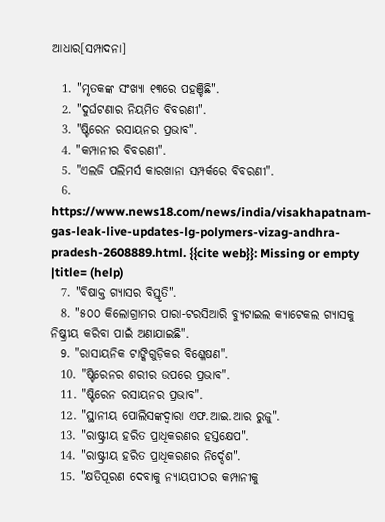ଆଧାର[ସମ୍ପାଦନା]

  1. "ମୃତକଙ୍କ ସଂଖ୍ୟା ୧୩ରେ ପହଞ୍ଚିଛି".
  2. "ଦୁର୍ଘଟଣାର ନିୟମିତ ବିବରଣୀ".
  3. "ଷ୍ଟିରେନ ରସାୟନର ପ୍ରଭାବ".
  4. "କମ୍ପାନୀର ବିବରଣୀ".
  5. "ଏଲଜି ପଲିମର୍ସ କାରଖାନା ସମ୍ପର୍କରେ ବିବରଣୀ".
  6. https://www.news18.com/news/india/visakhapatnam-gas-leak-live-updates-lg-polymers-vizag-andhra-pradesh-2608889.html. {{cite web}}: Missing or empty |title= (help)
  7. "ବିଷାକ୍ତ ଗ୍ୟାସର ବିସ୍ତୃତି".
  8. "୫୦୦ କିଲୋଗ୍ରାମର ପାରା-ଟରସିଆରି ବ୍ୟୁଟାଇଲ କ୍ୟାଟେକଲ ଗ୍ୟାସକୁ ନିଷ୍କ୍ରୀୟ କରିବା ପାଇଁ ଅଣାଯାଇଛି".
  9. "ରାସାୟନିକ ଟାଙ୍କିଗୁଡ଼ିକର ବିଶ୍ଳେଷଣ".
  10. "ଷ୍ଟିରେନର ଶରୀର ଉପରେ ପ୍ରଭାବ".
  11. "ଷ୍ଟିରେନ ରସାୟନର ପ୍ରଭାବ".
  12. "ସ୍ଥାନୀୟ ପୋଲିସଙ୍କଦ୍ୱାରା ଏଫ.ଆଇ.ଆର ରୁଜୁ".
  13. "ରାଷ୍ଟ୍ରୀୟ ହରିତ ପ୍ରାଧିକରଣର ହସ୍ତକ୍ଷେପ".
  14. "ରାଷ୍ଟ୍ରୀୟ ହରିତ ପ୍ରାଧିକରଣର ନିର୍ଦ୍ଦେଶ".
  15. "କ୍ଷତିପୂରଣ ଦେବାକୁ ନ୍ୟାୟପୀଠର କମ୍ପାନୀକୁ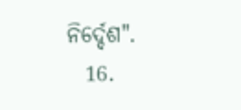ନିର୍ଦ୍ଦେଶ".
  16.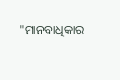"ମାନବାଧିକାର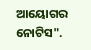ଆୟୋଗର ନୋଟିସ".